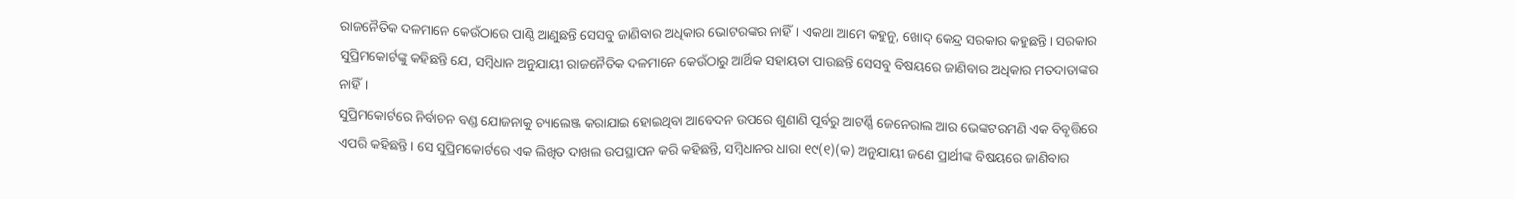ରାଜନୈତିକ ଦଳମାନେ କେଉଁଠାରେ ପାଣ୍ଠି ଆଣୁଛନ୍ତି ସେସବୁ ଜାଣିବାର ଅଧିକାର ଭୋଟରଙ୍କର ନାହିଁ। ଏକଥା ଆମେ କହୁନୁ, ଖୋଦ୍ କେନ୍ଦ୍ର ସରକାର କହୁଛନ୍ତି। ସରକାର ସୁପ୍ରିମକୋର୍ଟଙ୍କୁ କହିଛନ୍ତି ଯେ, ସମ୍ବିଧାନ ଅନୁଯାୟୀ ରାଜନୈତିକ ଦଳମାନେ କେଉଁଠାରୁ ଆର୍ଥିକ ସହାୟତା ପାଉଛନ୍ତି ସେସବୁ ବିଷୟରେ ଜାଣିବାର ଅଧିକାର ମତଦାତାଙ୍କର ନାହିଁ।
ସୁପ୍ରିମକୋର୍ଟରେ ନିର୍ବାଚନ ବଣ୍ଡ ଯୋଜନାକୁ ଚ୍ୟାଲେଞ୍ଜ କରାଯାଇ ହୋଇଥିବା ଆବେଦନ ଉପରେ ଶୁଣାଣି ପୂର୍ବରୁ ଆଟର୍ଣ୍ଣି ଜେନେରାଲ ଆର ଭେଙ୍କଟରମଣି ଏକ ବିବୃତ୍ତିରେ ଏପରି କହିଛନ୍ତି। ସେ ସୁପ୍ରିମକୋର୍ଟରେ ଏକ ଲିଖିତ ଦାଖଲ ଉପସ୍ଥାପନ କରି କହିଛନ୍ତି, ସମ୍ବିଧାନର ଧାରା ୧୯(୧)(କ) ଅନୁଯାୟୀ ଜଣେ ପ୍ରାର୍ଥୀଙ୍କ ବିଷୟରେ ଜାଣିବାର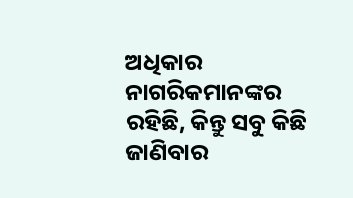ଅଧିକାର ନାଗରିକମାନଙ୍କର ରହିଛି, କିନ୍ତୁ ସବୁ କିଛି ଜାଣିବାର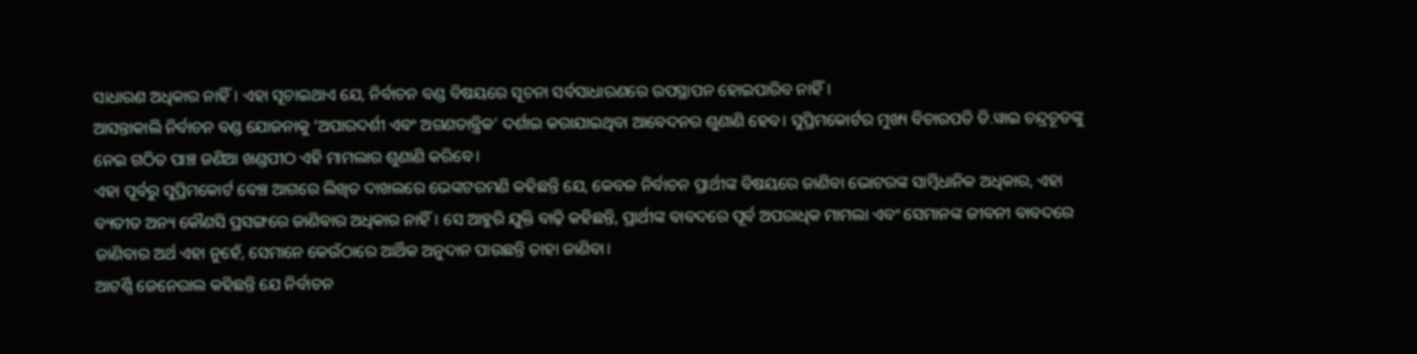ସାଧାରଣ ଅଧିକାର ନାହିଁ। ଏହା ସୂଚାଇଥାଏ ଯେ, ନିର୍ବାଚନ ବଣ୍ଡ ବିଷୟରେ ସୂଚନା ସର୍ବସାଧାରଣରେ ଉପସ୍ଥାପନ ହୋଇପାରିବ ନାହିଁ।
ଆସନ୍ତାକାଲି ନିର୍ବାଚନ ବଣ୍ଡ ଯୋଜନାକୁ ‘ଅପାରଦର୍ଶୀ ଏବଂ ଅଗଣତାନ୍ତ୍ରିକ’ ଦର୍ଶାଇ କରାଯାଇଥିବା ଆବେଦନର ଶୁଣାଣି ହେବ। ସୁପ୍ରିମକୋର୍ଟର ମୁଖ୍ୟ ବିଚାରପତି ଡି.ୱାଇ ଚନ୍ଦ୍ରଚୂଡଙ୍କୁ ନେଇ ଗଠିତ ପାଞ୍ଚ ଜଣିଆ ଖଣ୍ଡପୀଠ ଏହି ମାମଲାର ଶୁଣାଣି କରିବେ।
ଏହା ପୂର୍ବରୁ ସୁପ୍ରିମକୋର୍ଟ ବେଞ୍ଚ ଆଗରେ ଲିଖିତ ଦାଖଲରେ ଭେଙ୍କଟରମଣି କହିଛନ୍ତି ଯେ, କେବଳ ନିର୍ବାଚନ ପ୍ରାର୍ଥୀଙ୍କ ବିଷୟରେ ଜାଣିବା ଭୋଟରଙ୍କ ସାମ୍ବିଧାନିକ ଅଧିକାର, ଏହା ବ୍ୟତୀତ ଅନ୍ୟ କୌଣସି ପ୍ରସଙ୍ଗରେ ଜାଣିବାର ଅଧିକାର ନାହିଁ। ସେ ଆହୁରି ଯୁକ୍ତି ବାଢ଼ି କହିଛନ୍ତି, ପ୍ରାର୍ଥୀଙ୍କ ବାବଦରେ ପୂର୍ବ ଅପରାଧିକ ମାମଲା ଏବଂ ସେମାନଙ୍କ ଜୀବନୀ ବାବଦରେ ଜାଣିବାର ଅର୍ଥ ଏହା ନୁହେଁ, ସେମାନେ କେଉଁଠାରେ ଆର୍ଥିକ ଅନୁଦାନ ପାଉଛନ୍ତି ତାହା ଜାଣିବା।
ଆଟର୍ଣ୍ଣି ଜେନେରାଲ କହିଛନ୍ତି ଯେ ନିର୍ବାଚନ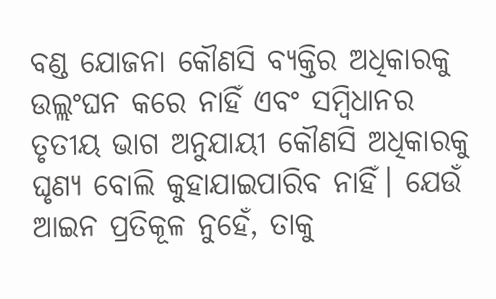ବଣ୍ଡ ଯୋଜନା କୌଣସି ବ୍ୟକ୍ତିର ଅଧିକାରକୁ ଉଲ୍ଲଂଘନ କରେ ନାହିଁ ଏବଂ ସମ୍ବିଧାନର ତୃତୀୟ ଭାଗ ଅନୁଯାୟୀ କୌଣସି ଅଧିକାରକୁ ଘୃଣ୍ୟ ବୋଲି କୁହାଯାଇପାରିବ ନାହିଁ। ଯେଉଁ ଆଇନ ପ୍ରତିକୂଳ ନୁହେଁ, ତାକୁ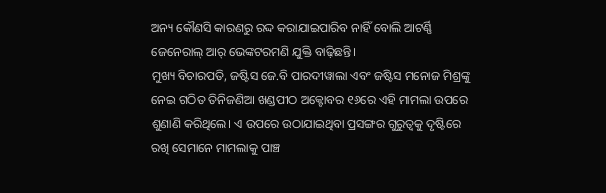ଅନ୍ୟ କୌଣସି କାରଣରୁ ରଦ୍ଦ କରାଯାଇପାରିବ ନାହିଁ ବୋଲି ଆଟର୍ଣ୍ଣି ଜେନେରାଲ୍ ଆର୍ ଭେଙ୍କଟରମଣି ଯୁକ୍ତି ବାଢ଼ିଛନ୍ତି।
ମୁଖ୍ୟ ବିଚାରପତି, ଜଷ୍ଟିସ ଜେ.ବି ପାରଦୀୱାଲା ଏବଂ ଜଷ୍ଟିସ ମନୋଜ ମିଶ୍ରଙ୍କୁ ନେଇ ଗଠିତ ତିନିଜଣିଆ ଖଣ୍ଡପୀଠ ଅକ୍ଟୋବର ୧୬ରେ ଏହି ମାମଲା ଉପରେ ଶୁଣାଣି କରିଥିଲେ। ଏ ଉପରେ ଉଠାଯାଇଥିବା ପ୍ରସଙ୍ଗର ଗୁରୁତ୍ୱକୁ ଦୃଷ୍ଟିରେ ରଖି ସେମାନେ ମାମଲାକୁ ପାଞ୍ଚ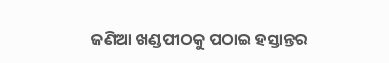ଜଣିଆ ଖଣ୍ଡପୀଠକୁ ପଠାଇ ହସ୍ତାନ୍ତର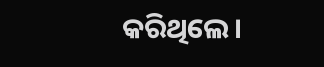କରିଥିଲେ।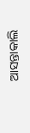ଆସନ୍ତାକାଲି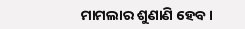ମାମଲାର ଶୁଣାଣି ହେବ।